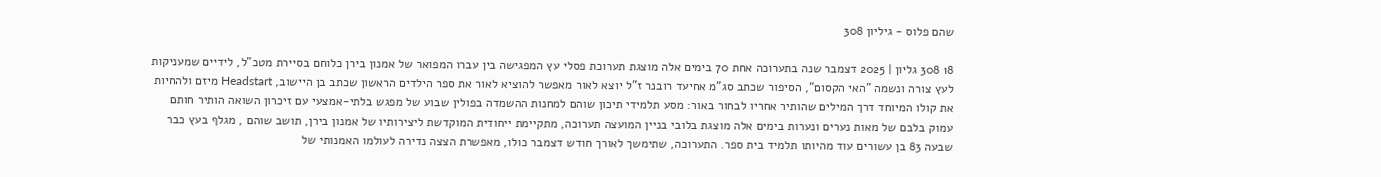שהם פלוס - גיליון 308

18 308 גליון | 2025 דצמבר שנה בתערוכה אחת 70 בימים אלה מוצגת תערוכת פסלי עץ המפגישה בין עברו המפואר של אמנון בירן כלוחם בסיירת מטכ"ל, לידיים שמעניקות לעץ צורה ונשמה "האי הקסום", הסיפור שכתב סג"מ אחיעד רובנר ז"ל יוצא לאור מאפשר להוציא לאור את ספר הילדים הראשון שכתב בן היישוב, Headstart מיזם ולהחיות את קולו המיוחד דרך המילים שהותיר אחריו לבחור באור: מסע תלמידי תיכון שוהם למחנות ההשמדה בפולין שבוע של מפגש בלתי-אמצעי עם זיכרון השואה הותיר חותם עמוק בלבם של מאות נערים ונערות בימים אלה מוצגת בלובי בניין המועצה תערוכה, מתקיימת ייחודית המוקדשת ליצירותיו של אמנון בירן, תושב שוהם , מגלף בעץ כבר שבעה 83 בן עשורים עוד מהיותו תלמיד בית ספר. התערוכה, שתימשך לאורך חודש דצמבר כולו, מאפשרת הצצה נדירה לעולמו האמנותי של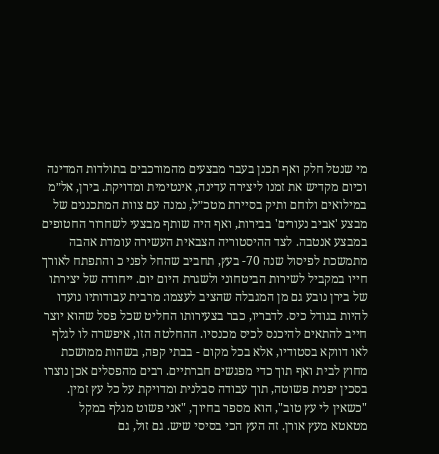מי שנטל חלק ואף תכנן בעבר מבצעים מהמורכבים בתולדות המדינה וכיום מקדיש את זמנו ליצירה עדינה, אינטימית ומדויקת. בירן, אל״מ במילואים ולוחם ותיק בסיירת מטכ״ל, נמנה עם צוות המתכננים של מבצע 'אביב נעורים' בבירות, ואף היה שותף מבצעי לשחרור החטופים במבצע אנטבה. לצד ההיסטוריה הצבאית העשירה עומדת אהבה מתמשכת לפיסול שנה 70- בעץ, תחביב שהחל לפני כ והתפתח לאורך חייו במקביל לשירות הביטחוני ולשגרת היום יום. ייחודה של יצירתו של בירן נובע גם מן המגבלה שהציב לעצמו: מרבית עבודותיו נועדו להיות בגודל כיס. לדבריו, כבר בצעירותו החליט שכל פסל שהוא יוצר חייב להתאים להיכנס לכיס מכנסיו. ההחלטה הזו, איפשרה לו לגלף לאו דווקא בסטודיו, אלא בכל מקום - בבתי קפה, בשהות ממושכת מחוץ לבית ואף תוך כדי מפגשים חברתיים. רבים מהפסלים אכן נוצרו בסכין יפנית פשוטה, תוך עבודה סבלנית ומדויקת על כל עץ זמין. "כשאין לי עץ טוב", הוא מספר בחיוך, "אני פשוט מגלף במקל מטאטא מעץ אורן. זה העץ הכי בסיסי שיש. גם זול, גם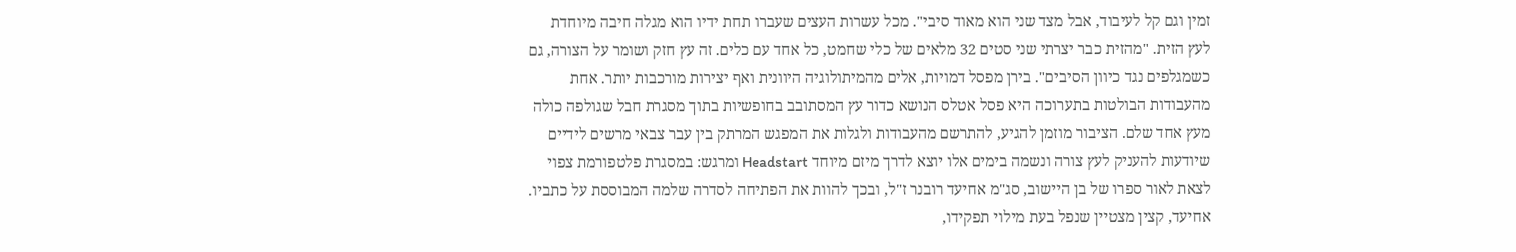זמין וגם קל לעיבוד, אבל מצד שני הוא מאוד סיבי". מכל עשרות העצים שעברו תחת ידיו הוא מגלה חיבה מיוחדת לעץ הזית. "מהזית כבר יצרתי שני סטים 32 מלאים של כלי שחמט, כל אחד עם כלים. זה עץ חזק ושומר על הצורה, גם כשמגלפים נגד כיוון הסיבים". בירן מפסל דמויות, אלים מהמיתולוגיה היוונית ואף יצירות מורכבות יותר. אחת מהעבודות הבולטות בתערוכה היא פסל אטלס הנושא כדור עץ המסתובב בחופשיות בתוך מסגרת חבל שגולפה כולה מעץ אחד שלם. הציבור מוזמן להגיע, להתרשם מהעבודות ולגלות את המפגש המרתק בין עבר צבאי מרשים לידיים שיודעות להעניק לעץ צורה ונשמה בימים אלו יוצא לדרך מיזם מיוחד Headstart ומרגש: במסגרת פלטפורמת צפוי לצאת לאור ספרו של בן היישוב, סג"מ אחיעד רובנר ז"ל, ובכך להוות את הפתיחה לסדרה שלמה המבוססת על כתביו. אחיעד, קצין מצטיין שנפל בעת מילוי תפקידו,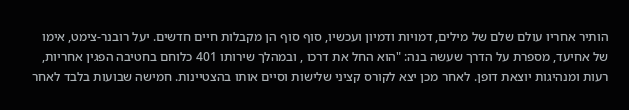הותיר אחריו עולם שלם של מילים, דמויות ודמיון ועכשיו, סוף סוף הן מקבלות חיים חדשים. יעל רובנר-צימט, אימו של אחיעד, מספרת על הדרך שעשה בנה: "הוא החל את דרכו , ובמהלך שירותו 401 כלוחם בחטיבה הפגין אחריות, רעות ומנהיגות יוצאת דופן. לאחר מכן יצא לקורס קציני שלישות וסיים אותו בהצטיינות. חמישה שבועות בלבד לאחר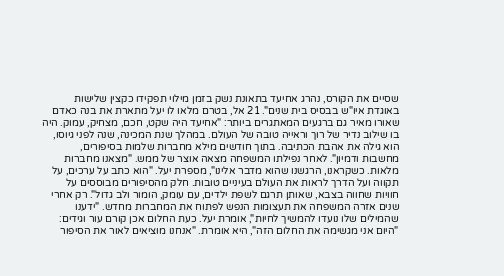שסיים את הקורס, נהרג אחיעד בתאונת נשק בזמן מילוי תפקידו כקצין שלישות באוגדת איו"ש בבסיס בית שנים". 21 אל, בטרם מלאו לו יעל מתארת את בנה כאדם שאורו מאיר גם ברגעים המאתגרים ביותר: "אחיעד היה שקט, חכם, מצחיק, עמוק. היה בו שילוב נדיר של רוך וראייה טובה של העולם. במהלך שנת המכינה, שנה לפני גיוסו, הוא גילה את אהבת הכתיבה. בתוך חודשים מילא מחברות שלמות בסיפורים, מחשבות ודמיון". לאחר נפילתו המשפחה מצאה אוצר של ממש. "מצאנו מחברות מלאות. כשקראנו, הרגשנו שהוא מדבר אלינו", מספרת יעל. "הוא כתב על ערכים, על תקווה ועל הדרך לראות את העולם בעיניים טובות. חלק מהסיפורים מבוססים על חוויות שחווה בצבא, שאותן תרגם לשפת ילדים, עם עומק, הומור ולב גדול". רק אחרי שנים אזרה המשפחה את תעצומות הנפש לפתוח את המחברות מחדש. "ידענו שהמילים שלו נועדו להמשיך לחיות", אומרת יעל. כעת החלום אכן קורם עור וגידים: "היום אני מגשימה את החלום הזה", היא אומרת. "אנחנו מוציאים לאור את הסיפור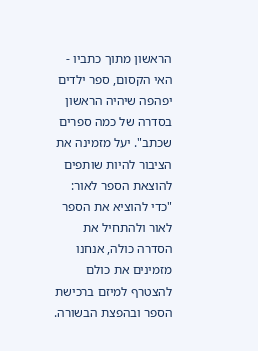הראשון מתוך כתביו - האי הקסום, ספר ילדים יפהפה שיהיה הראשון בסדרה של כמה ספרים שכתב". יעל מזמינה את הציבור להיות שותפים להוצאת הספר לאור: "כדי להוציא את הספר לאור ולהתחיל את הסדרה כולה, אנחנו מזמינים את כולם להצטרף למיזם ברכישת הספר ובהפצת הבשורה.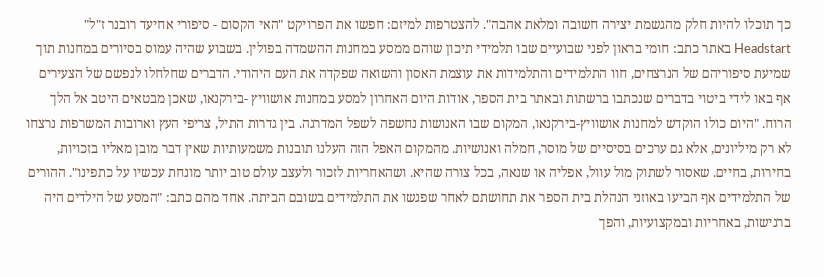כך תוכלו להיות חלק מהגשמת יצירה חשובה ומלאת אהבה". להצטרפות למיזם: חפשו את הפרויקט "האי הקסום - סיפורי אחיעד רובנר ז"ל" Headstart באתר כתב: חומי בראון לפני שבועיים שבו תלמידי תיכון שוהם ממסע במחנות ההשמדה בפולין. בשבוע שהיה עמוס בסיורים במחנות תוך שמיעת סיפוריהם של הנרצחים, חוו התלמידים והתלמידות את עוצמת האסון והשואה שפקדה את העם היהודי. הדברים שחלחלו לנפשם של הצעירים אף באו לידי ביטוי בדברים שנכתבו ברשתות ובאתר בית הספר, אודות היום האחרון למסע במחנות אושוויץ -בירקנאו, שאכן מבטאים היטב אל הלך הרוח. "היום כולו הוקדש למחנות אושוויץ-בירקנאו, המקום שבו האנושות נחשפה לשפל המדרגה. בין גדרות התיל, צריפי העץ וארובות המשרפות נרצחו לא רק מיליונים, אלא גם ערכים בסיסיים של מוסר, חמלה ואנושיות. מהמקום האפל הזה העלנו תובנות משמעותיות שאין דבר מובן מאליו בזכויות, בחירות, בחיים. שאסור לשתוק מול עוול, אפליה או שנאה, בכל צורה שהיא. ושהאחריות לזכור ולעצב עולם טוב יותר מונחת עכשיו על כתפינו". ההורים של התלמידים אף הביעו באוזני הנהלת בית הספר את תחושתם לאחר שפגשו את התלמידים בשובם הביתה. אחד מהם כתב: "המסע של הילדים היה ברגישות, באחריות ובמקצועיות, והפך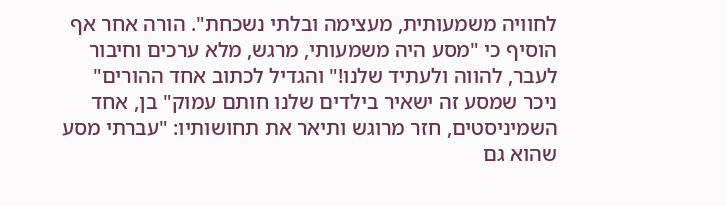לחוויה משמעותית, מעצימה ובלתי נשכחת". הורה אחר אף הוסיף כי "מסע היה משמעותי, מרגש, מלא ערכים וחיבור לעבר, להווה ולעתיד שלנו!" והגדיל לכתוב אחד ההורים" ניכר שמסע זה ישאיר בילדים שלנו חותם עמוק" בן, אחד השמיניסטים, חזר מרוגש ותיאר את תחושותיו: "עברתי מסע שהוא גם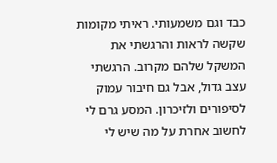כבד וגם משמעותי. ראיתי מקומות שקשה לראות והרגשתי את המשקל שלהם מקרוב. הרגשתי עצב גדול, אבל גם חיבור עמוק לסיפורים ולזיכרון. המסע גרם לי לחשוב אחרת על מה שיש לי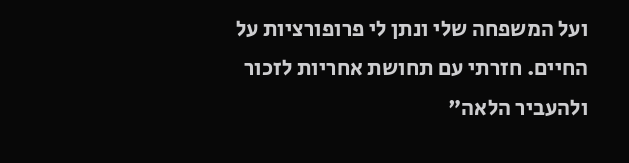ועל המשפחה שלי ונתן לי פרופורציות על החיים. חזרתי עם תחושת אחריות לזכור ולהעביר הלאה"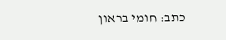כתב: חומי בראון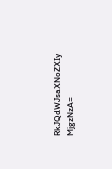RkJQdWJsaXNoZXIy MjgzNzA=